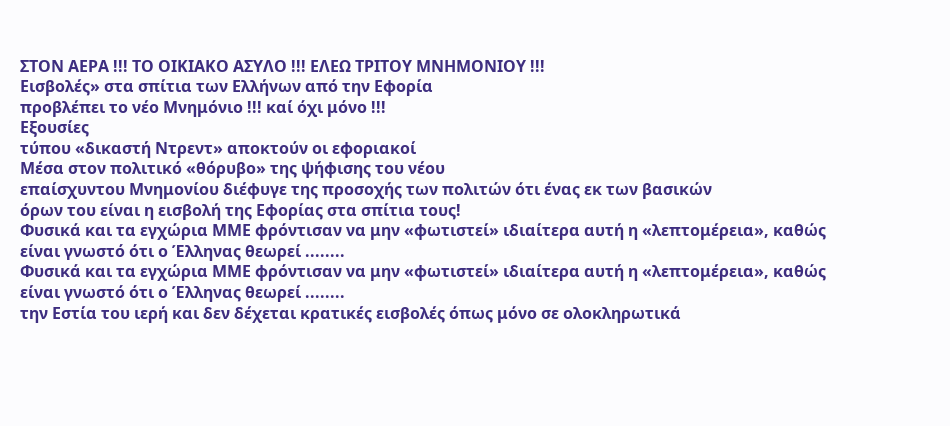ΣΤΟΝ ΑΕΡΑ !!! ΤΟ ΟΙΚΙΑΚΟ ΑΣΥΛΟ !!! ΕΛΕΩ ΤΡΙΤΟΥ ΜΝΗΜΟΝΙΟΥ !!!
Εισβολές» στα σπίτια των Ελλήνων από την Εφορία
προβλέπει το νέο Μνημόνιο !!! καί όχι μόνο !!!
Εξουσίες
τύπου «δικαστή Ντρεντ» αποκτούν οι εφοριακοί
Mέσα στον πολιτικό «θόρυβο» της ψήφισης του νέου
επαίσχυντου Μνημονίου διέφυγε της προσοχής των πολιτών ότι ένας εκ των βασικών
όρων του είναι η εισβολή της Εφορίας στα σπίτια τους!
Φυσικά και τα εγχώρια ΜΜΕ φρόντισαν να μην «φωτιστεί» ιδιαίτερα αυτή η «λεπτομέρεια», καθώς είναι γνωστό ότι ο Έλληνας θεωρεί ........
Φυσικά και τα εγχώρια ΜΜΕ φρόντισαν να μην «φωτιστεί» ιδιαίτερα αυτή η «λεπτομέρεια», καθώς είναι γνωστό ότι ο Έλληνας θεωρεί ........
την Εστία του ιερή και δεν δέχεται κρατικές εισβολές όπως μόνο σε ολοκληρωτικά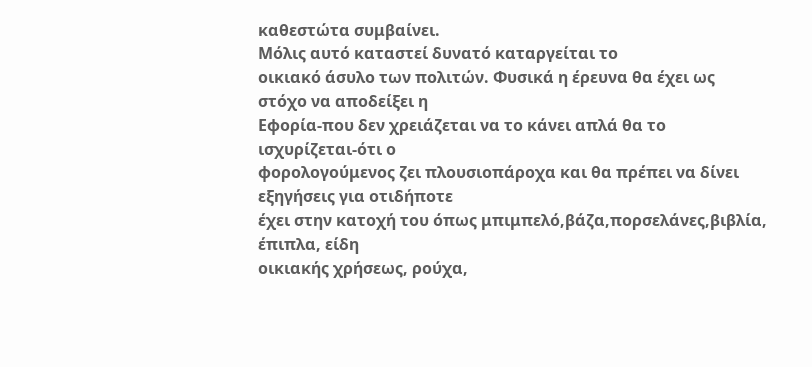καθεστώτα συμβαίνει.
Μόλις αυτό καταστεί δυνατό καταργείται το
οικιακό άσυλο των πολιτών. Φυσικά η έρευνα θα έχει ως στόχο να αποδείξει η
Εφορία-που δεν χρειάζεται να το κάνει απλά θα το ισχυρίζεται-ότι ο
φορολογούμενος ζει πλουσιοπάροχα και θα πρέπει να δίνει εξηγήσεις για οτιδήποτε
έχει στην κατοχή του όπως μπιμπελό,βάζα,πορσελάνες,βιβλία, έπιπλα, είδη
οικιακής χρήσεως, ρούχα,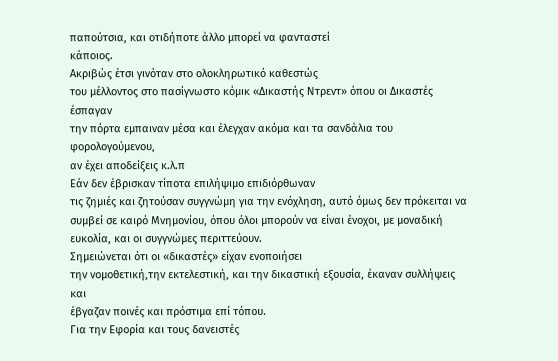παπούτσια, και οτιδήποτε άλλο μπορεί να φανταστεί
κάποιος.
Ακριβώς έτσι γινόταν στο ολοκληρωτικό καθεστώς
του μέλλοντος στο πασίγνωστο κόμικ «Δικαστής Ντρεντ» όπου οι Δικαστές έσπαγαν
την πόρτα εμπαιναν μέσα και έλεγχαν ακόμα και τα σανδάλια του φορολογούμενου,
αν έχει αποδείξεις κ.λ.π
Εάν δεν έβρισκαν τίποτα επιλήψιμο επιδιόρθωναν
τις ζημιές και ζητούσαν συγγνώμη για την ενόχληση, αυτό όμως δεν πρόκειται να
συμβεί σε καιρό Μνημονίου, όπου όλοι μπορούν να είναι ένοχοι, με μοναδική
ευκολία, και οι συγγνώμες περιττεύουν.
Σημειώνεται ότι οι «δικαστές» είχαν ενοποιήσει
την νομοθετική,την εκτελεστική, και την δικαστική εξουσία, έκαναν συλλήψεις και
έβγαζαν ποινές και πρόστιμα επί τόπου.
Για την Εφορία και τους δανειστές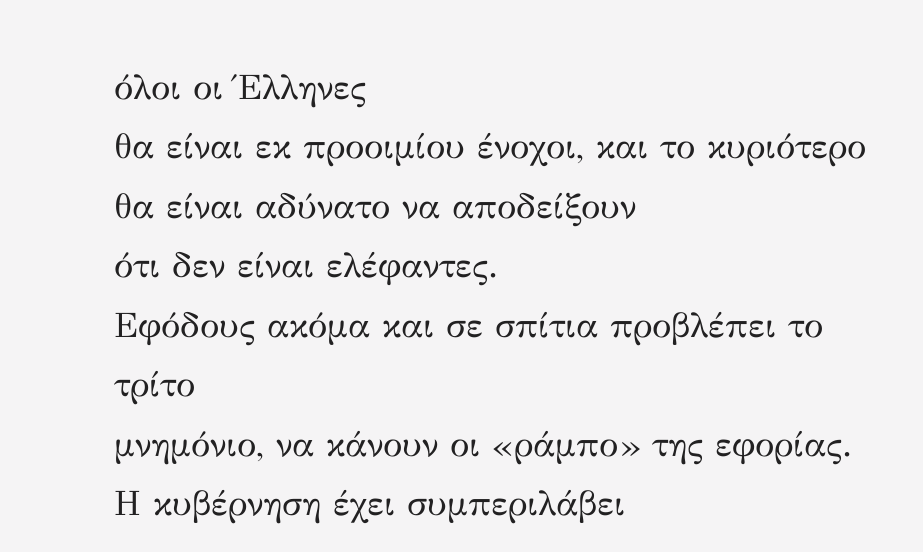όλοι οι Έλληνες
θα είναι εκ προοιμίου ένοχοι, και το κυριότερο θα είναι αδύνατο να αποδείξουν
ότι δεν είναι ελέφαντες.
Εφόδους ακόμα και σε σπίτια προβλέπει το τρίτο
μνημόνιο, να κάνουν οι «ράμπο» της εφορίας.
Η κυβέρνηση έχει συμπεριλάβει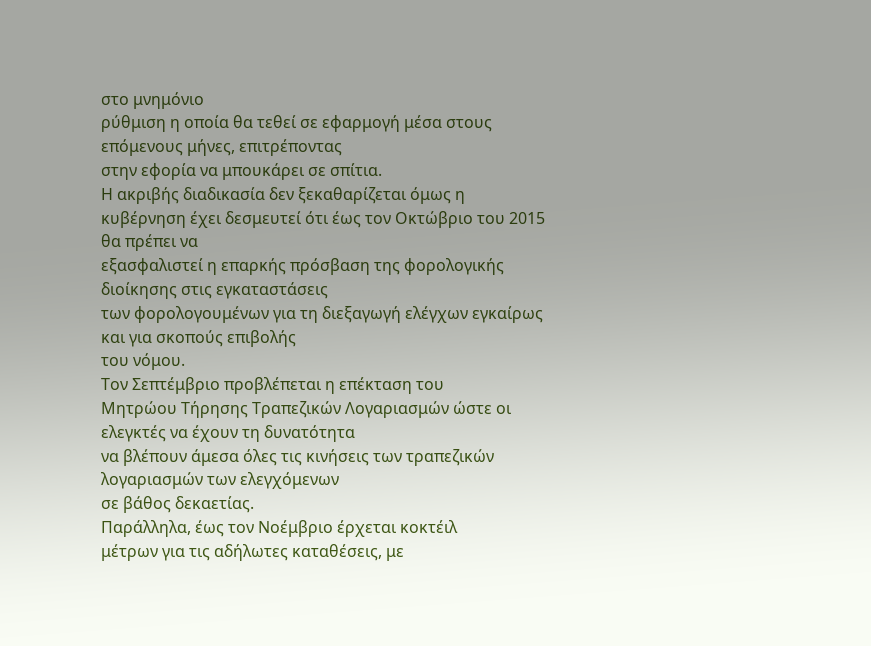στο μνημόνιο
ρύθμιση η οποία θα τεθεί σε εφαρμογή μέσα στους επόμενους μήνες, επιτρέποντας
στην εφορία να μπουκάρει σε σπίτια.
Η ακριβής διαδικασία δεν ξεκαθαρίζεται όμως η
κυβέρνηση έχει δεσμευτεί ότι έως τον Οκτώβριο του 2015 θα πρέπει να
εξασφαλιστεί η επαρκής πρόσβαση της φορολογικής διοίκησης στις εγκαταστάσεις
των φορολογουμένων για τη διεξαγωγή ελέγχων εγκαίρως και για σκοπούς επιβολής
του νόμου.
Τον Σεπτέμβριο προβλέπεται η επέκταση του
Μητρώου Τήρησης Τραπεζικών Λογαριασμών ώστε οι ελεγκτές να έχουν τη δυνατότητα
να βλέπουν άμεσα όλες τις κινήσεις των τραπεζικών λογαριασμών των ελεγχόμενων
σε βάθος δεκαετίας.
Παράλληλα, έως τον Νοέμβριο έρχεται κοκτέιλ
μέτρων για τις αδήλωτες καταθέσεις, με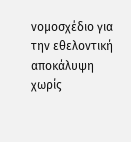νομοσχέδιο για την εθελοντική αποκάλυψη
χωρίς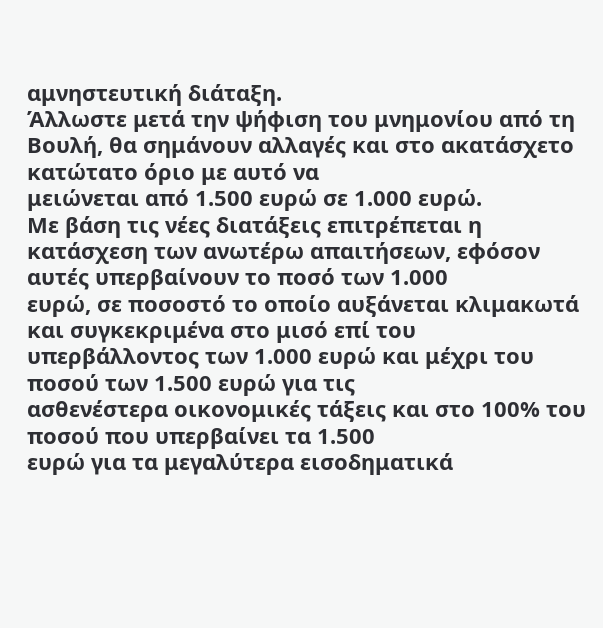αμνηστευτική διάταξη.
Άλλωστε μετά την ψήφιση του μνημονίου από τη
Βουλή, θα σημάνουν αλλαγές και στο ακατάσχετο κατώτατο όριο με αυτό να
μειώνεται από 1.500 ευρώ σε 1.000 ευρώ.
Με βάση τις νέες διατάξεις επιτρέπεται η
κατάσχεση των ανωτέρω απαιτήσεων, εφόσον αυτές υπερβαίνουν το ποσό των 1.000
ευρώ, σε ποσοστό το οποίο αυξάνεται κλιμακωτά και συγκεκριμένα στο μισό επί του
υπερβάλλοντος των 1.000 ευρώ και μέχρι του ποσού των 1.500 ευρώ για τις
ασθενέστερα οικονομικές τάξεις και στο 100% του ποσού που υπερβαίνει τα 1.500
ευρώ για τα μεγαλύτερα εισοδηματικά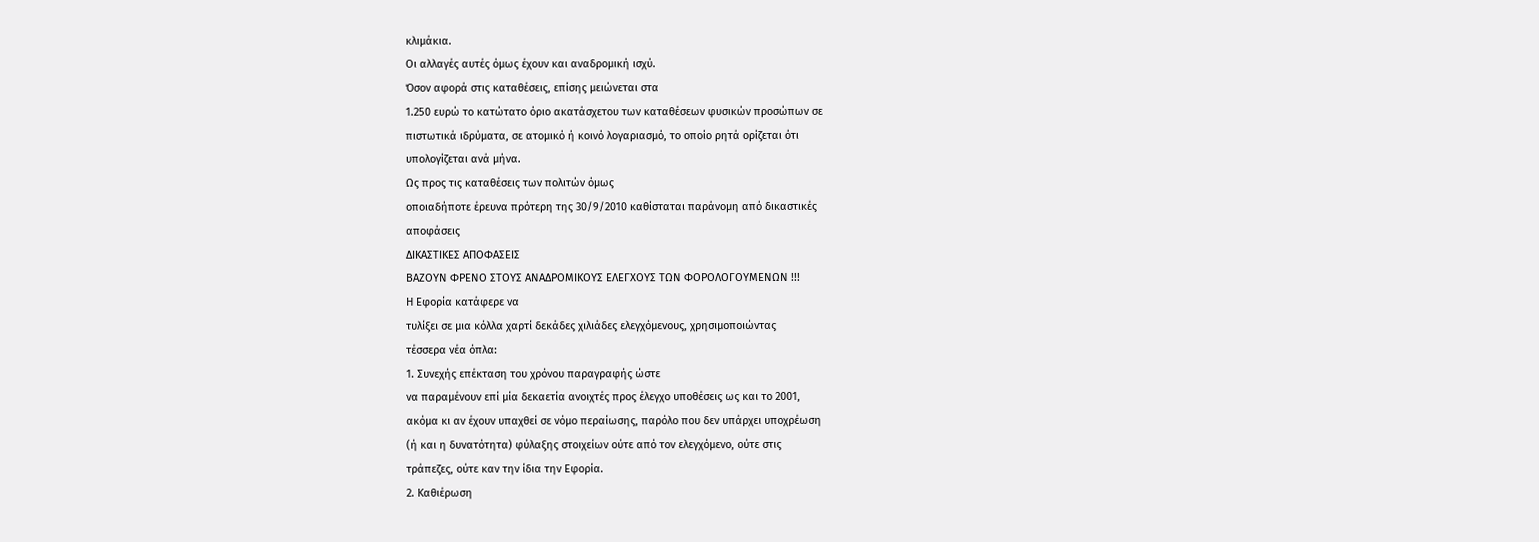κλιμάκια.
Οι αλλαγές αυτές όμως έχουν και αναδρομική ισχύ.
Όσον αφορά στις καταθέσεις, επίσης μειώνεται στα
1.250 ευρώ το κατώτατο όριο ακατάσχετου των καταθέσεων φυσικών προσώπων σε
πιστωτικά ιδρύματα, σε ατομικό ή κοινό λογαριασμό, το οποίο ρητά ορίζεται ότι
υπολογίζεται ανά μήνα.
Ως προς τις καταθέσεις των πολιτών όμως
οποιαδήποτε έρευνα πρότερη της 30/9/2010 καθίσταται παράνομη από δικαστικές
αποφάσεις
ΔΙΚΑΣΤΙΚΕΣ ΑΠΟΦΑΣΕΙΣ
ΒΑΖΟΥΝ ΦΡΕΝΟ ΣΤΟΥΣ ΑΝΑΔΡΟΜΙΚΟΥΣ ΕΛΕΓΧΟΥΣ ΤΩΝ ΦΟΡΟΛΟΓΟΥΜΕΝΩΝ !!!
Η Εφορία κατάφερε να
τυλίξει σε μια κόλλα χαρτί δεκάδες χιλιάδες ελεγχόμενους, χρησιμοποιώντας
τέσσερα νέα όπλα:
1. Συνεχής επέκταση του χρόνου παραγραφής ώστε
να παραμένουν επί μία δεκαετία ανοιχτές προς έλεγχο υποθέσεις ως και το 2001,
ακόμα κι αν έχουν υπαχθεί σε νόμο περαίωσης, παρόλο που δεν υπάρχει υποχρέωση
(ή και η δυνατότητα) φύλαξης στοιχείων ούτε από τον ελεγχόμενο, ούτε στις
τράπεζες, ούτε καν την ίδια την Εφορία.
2. Καθιέρωση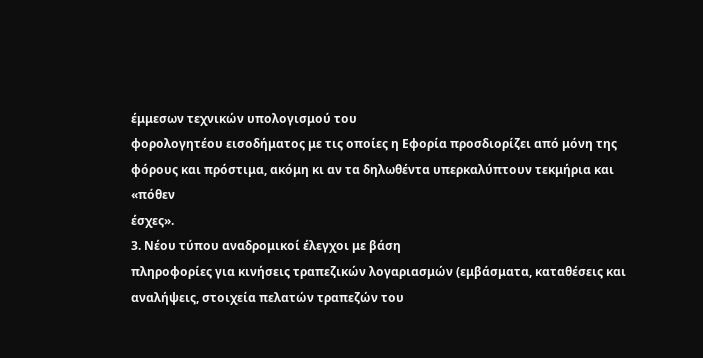έμμεσων τεχνικών υπολογισμού του
φορολογητέου εισοδήματος με τις οποίες η Εφορία προσδιορίζει από μόνη της
φόρους και πρόστιμα, ακόμη κι αν τα δηλωθέντα υπερκαλύπτουν τεκμήρια και «πόθεν
έσχες».
3. Νέου τύπου αναδρομικοί έλεγχοι με βάση
πληροφορίες για κινήσεις τραπεζικών λογαριασμών (εμβάσματα, καταθέσεις και
αναλήψεις, στοιχεία πελατών τραπεζών του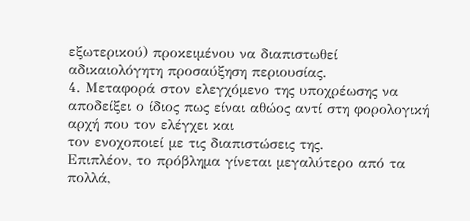εξωτερικού) προκειμένου να διαπιστωθεί
αδικαιολόγητη προσαύξηση περιουσίας.
4. Μεταφορά στον ελεγχόμενο της υποχρέωσης να
αποδείξει ο ίδιος πως είναι αθώος αντί στη φορολογική αρχή που τον ελέγχει και
τον ενοχοποιεί με τις διαπιστώσεις της.
Επιπλέον, το πρόβλημα γίνεται μεγαλύτερο από τα
πολλά,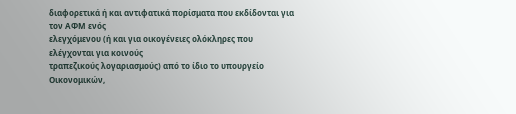διαφορετικά ή και αντιφατικά πορίσματα που εκδίδονται για τον ΑΦΜ ενός
ελεγχόμενου (ή και για οικογένειες ολόκληρες που ελέγχονται για κοινούς
τραπεζικούς λογαριασμούς) από το ίδιο το υπουργείο Οικονομικών,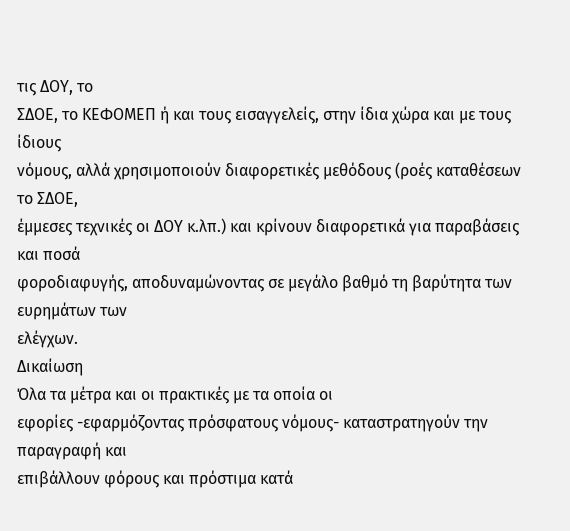τις ΔΟΥ, το
ΣΔΟΕ, το ΚΕΦΟΜΕΠ ή και τους εισαγγελείς, στην ίδια χώρα και με τους ίδιους
νόμους, αλλά χρησιμοποιούν διαφορετικές μεθόδους (ροές καταθέσεων το ΣΔΟΕ,
έμμεσες τεχνικές οι ΔΟΥ κ.λπ.) και κρίνουν διαφορετικά για παραβάσεις και ποσά
φοροδιαφυγής, αποδυναμώνοντας σε μεγάλο βαθμό τη βαρύτητα των ευρημάτων των
ελέγχων.
Δικαίωση
Όλα τα μέτρα και οι πρακτικές με τα οποία οι
εφορίες -εφαρμόζοντας πρόσφατους νόμους- καταστρατηγούν την παραγραφή και
επιβάλλουν φόρους και πρόστιμα κατά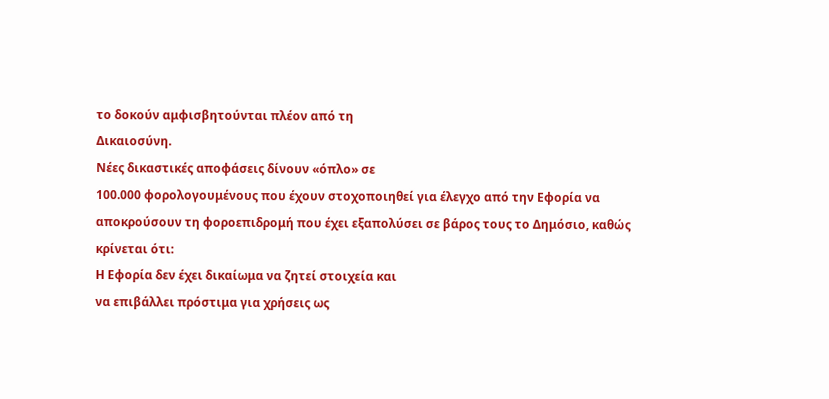το δοκούν αμφισβητούνται πλέον από τη
Δικαιοσύνη.
Νέες δικαστικές αποφάσεις δίνουν «όπλο» σε
100.000 φορολογουμένους που έχουν στοχοποιηθεί για έλεγχο από την Εφορία να
αποκρούσουν τη φοροεπιδρομή που έχει εξαπολύσει σε βάρος τους το Δημόσιο, καθώς
κρίνεται ότι:
Η Εφορία δεν έχει δικαίωμα να ζητεί στοιχεία και
να επιβάλλει πρόστιμα για χρήσεις ως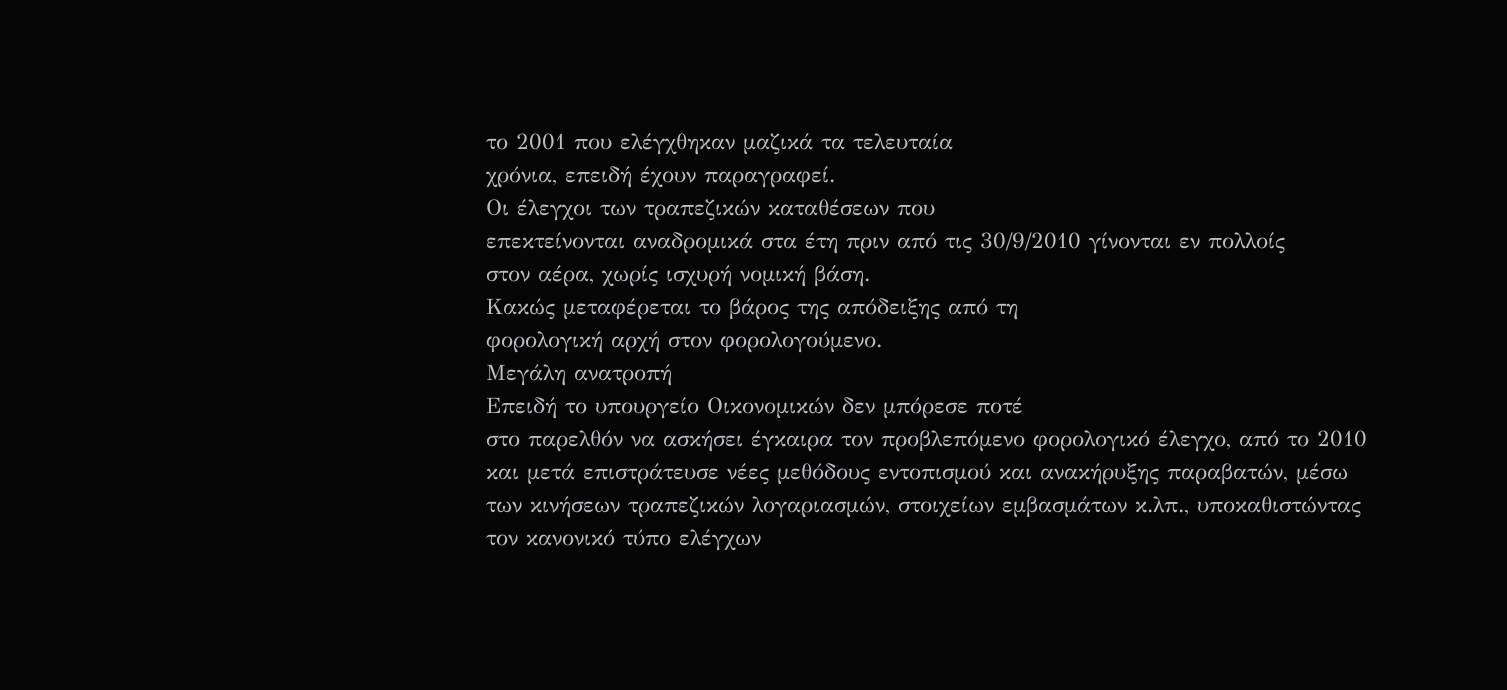το 2001 που ελέγχθηκαν μαζικά τα τελευταία
χρόνια, επειδή έχουν παραγραφεί.
Οι έλεγχοι των τραπεζικών καταθέσεων που
επεκτείνονται αναδρομικά στα έτη πριν από τις 30/9/2010 γίνονται εν πολλοίς
στον αέρα, χωρίς ισχυρή νομική βάση.
Κακώς μεταφέρεται το βάρος της απόδειξης από τη
φορολογική αρχή στον φορολογούμενο.
Μεγάλη ανατροπή
Επειδή το υπουργείο Οικονομικών δεν μπόρεσε ποτέ
στο παρελθόν να ασκήσει έγκαιρα τον προβλεπόμενο φορολογικό έλεγχο, από το 2010
και μετά επιστράτευσε νέες μεθόδους εντοπισμού και ανακήρυξης παραβατών, μέσω
των κινήσεων τραπεζικών λογαριασμών, στοιχείων εμβασμάτων κ.λπ., υποκαθιστώντας
τον κανονικό τύπο ελέγχων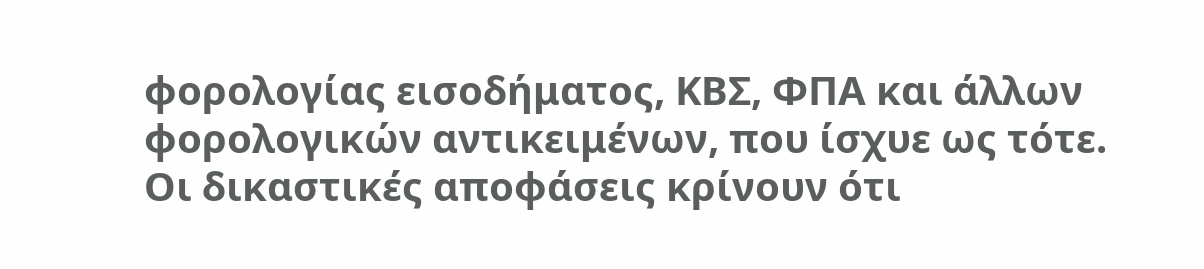φορολογίας εισοδήματος, ΚΒΣ, ΦΠΑ και άλλων
φορολογικών αντικειμένων, που ίσχυε ως τότε.
Οι δικαστικές αποφάσεις κρίνουν ότι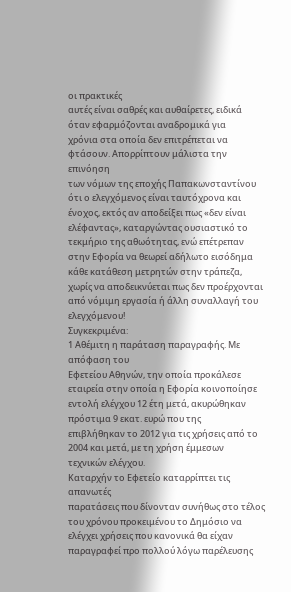οι πρακτικές
αυτές είναι σαθρές και αυθαίρετες, ειδικά όταν εφαρμόζονται αναδρομικά για
χρόνια στα οποία δεν επιτρέπεται να φτάσουν. Απορρίπτουν μάλιστα την επινόηση
των νόμων της εποχής Παπακωνσταντίνου ότι ο ελεγχόμενος είναι ταυτόχρονα και
ένοχος, εκτός αν αποδείξει πως «δεν είναι ελέφαντας», καταργώντας ουσιαστικό το
τεκμήριο της αθωότητας, ενώ επέτρεπαν στην Εφορία να θεωρεί αδήλωτο εισόδημα
κάθε κατάθεση μετρητών στην τράπεζα, χωρίς να αποδεικνύεται πως δεν προέρχονται
από νόμιμη εργασία ή άλλη συναλλαγή του ελεγχόμενου!
Συγκεκριμένα:
1 Αθέμιτη η παράταση παραγραφής. Με απόφαση του
Εφετείου Αθηνών, την οποία προκάλεσε εταιρεία στην οποία η Εφορία κοινοποίησε
εντολή ελέγχου 12 έτη μετά, ακυρώθηκαν πρόστιμα 9 εκατ. ευρώ που της
επιβλήθηκαν το 2012 για τις χρήσεις από το 2004 και μετά, με τη χρήση έμμεσων
τεχνικών ελέγχου.
Καταρχήν το Εφετείο καταρρίπτει τις απανωτές
παρατάσεις που δίνονταν συνήθως στο τέλος του χρόνου προκειμένου το Δημόσιο να
ελέγχει χρήσεις που κανονικά θα είχαν παραγραφεί προ πολλού λόγω παρέλευσης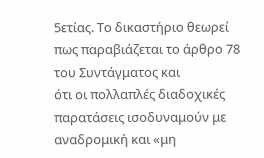5ετίας. Το δικαστήριο θεωρεί πως παραβιάζεται το άρθρο 78 του Συντάγματος και
ότι οι πολλαπλές διαδοχικές παρατάσεις ισοδυναμούν με αναδρομική και «μη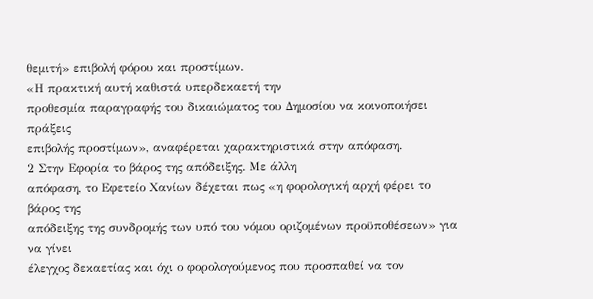θεμιτή» επιβολή φόρου και προστίμων.
«Η πρακτική αυτή καθιστά υπερδεκαετή την
προθεσμία παραγραφής του δικαιώματος του Δημοσίου να κοινοποιήσει πράξεις
επιβολής προστίμων», αναφέρεται χαρακτηριστικά στην απόφαση.
2 Στην Εφορία το βάρος της απόδειξης. Με άλλη
απόφαση, το Εφετείο Χανίων δέχεται πως «η φορολογική αρχή φέρει το βάρος της
απόδειξης της συνδρομής των υπό του νόμου οριζομένων προϋποθέσεων» για να γίνει
έλεγχος δεκαετίας και όχι ο φορολογούμενος που προσπαθεί να τον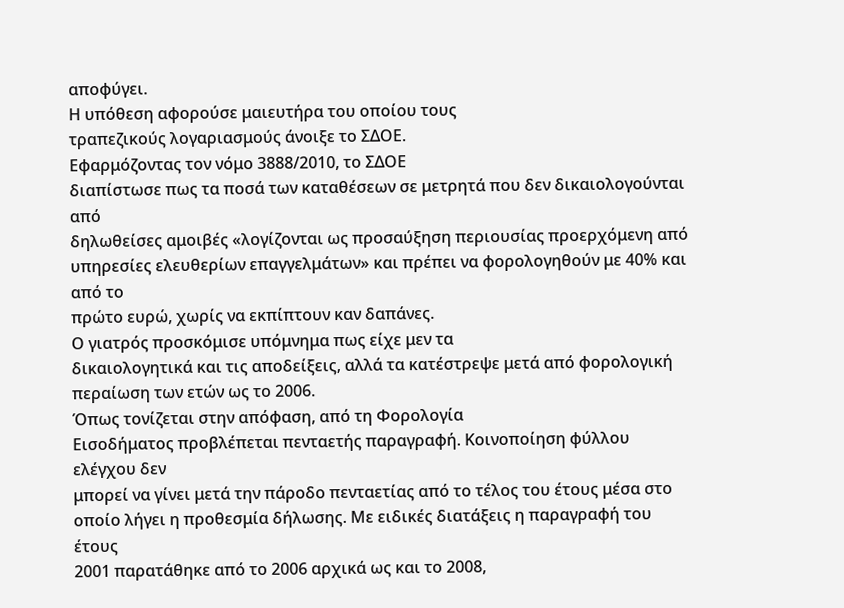αποφύγει.
Η υπόθεση αφορούσε μαιευτήρα του οποίου τους
τραπεζικούς λογαριασμούς άνοιξε το ΣΔΟΕ.
Εφαρμόζοντας τον νόμο 3888/2010, το ΣΔΟΕ
διαπίστωσε πως τα ποσά των καταθέσεων σε μετρητά που δεν δικαιολογούνται από
δηλωθείσες αμοιβές «λογίζονται ως προσαύξηση περιουσίας προερχόμενη από
υπηρεσίες ελευθερίων επαγγελμάτων» και πρέπει να φορολογηθούν με 40% και από το
πρώτο ευρώ, χωρίς να εκπίπτουν καν δαπάνες.
Ο γιατρός προσκόμισε υπόμνημα πως είχε μεν τα
δικαιολογητικά και τις αποδείξεις, αλλά τα κατέστρεψε μετά από φορολογική
περαίωση των ετών ως το 2006.
Όπως τονίζεται στην απόφαση, από τη Φορολογία
Εισοδήματος προβλέπεται πενταετής παραγραφή. Κοινοποίηση φύλλου ελέγχου δεν
μπορεί να γίνει μετά την πάροδο πενταετίας από το τέλος του έτους μέσα στο
οποίο λήγει η προθεσμία δήλωσης. Με ειδικές διατάξεις η παραγραφή του έτους
2001 παρατάθηκε από το 2006 αρχικά ως και το 2008,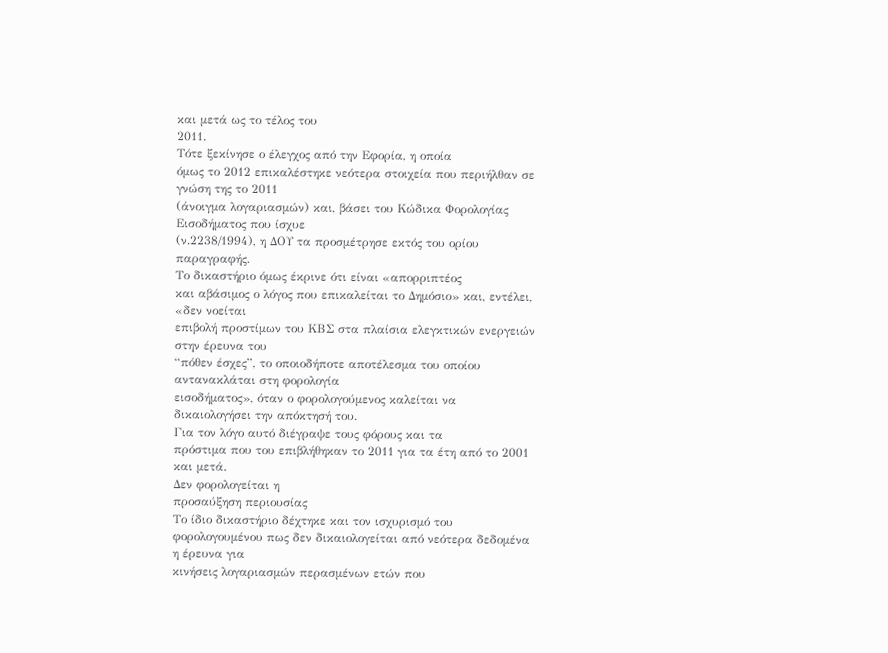και μετά ως το τέλος του
2011.
Τότε ξεκίνησε ο έλεγχος από την Εφορία, η οποία
όμως το 2012 επικαλέστηκε νεότερα στοιχεία που περιήλθαν σε γνώση της το 2011
(άνοιγμα λογαριασμών) και, βάσει του Κώδικα Φορολογίας Εισοδήματος που ίσχυε
(ν.2238/1994), η ΔΟΥ τα προσμέτρησε εκτός του ορίου παραγραφής.
Το δικαστήριο όμως έκρινε ότι είναι «απορριπτέος
και αβάσιμος ο λόγος που επικαλείται το Δημόσιο» και, εντέλει, «δεν νοείται
επιβολή προστίμων του ΚΒΣ στα πλαίσια ελεγκτικών ενεργειών στην έρευνα του
“πόθεν έσχες”, το οποιοδήποτε αποτέλεσμα του οποίου αντανακλάται στη φορολογία
εισοδήματος», όταν ο φορολογούμενος καλείται να δικαιολογήσει την απόκτησή του.
Για τον λόγο αυτό διέγραψε τους φόρους και τα
πρόστιμα που του επιβλήθηκαν το 2011 για τα έτη από το 2001 και μετά.
Δεν φορολογείται η
προσαύξηση περιουσίας
Το ίδιο δικαστήριο δέχτηκε και τον ισχυρισμό του
φορολογουμένου πως δεν δικαιολογείται από νεότερα δεδομένα η έρευνα για
κινήσεις λογαριασμών περασμένων ετών που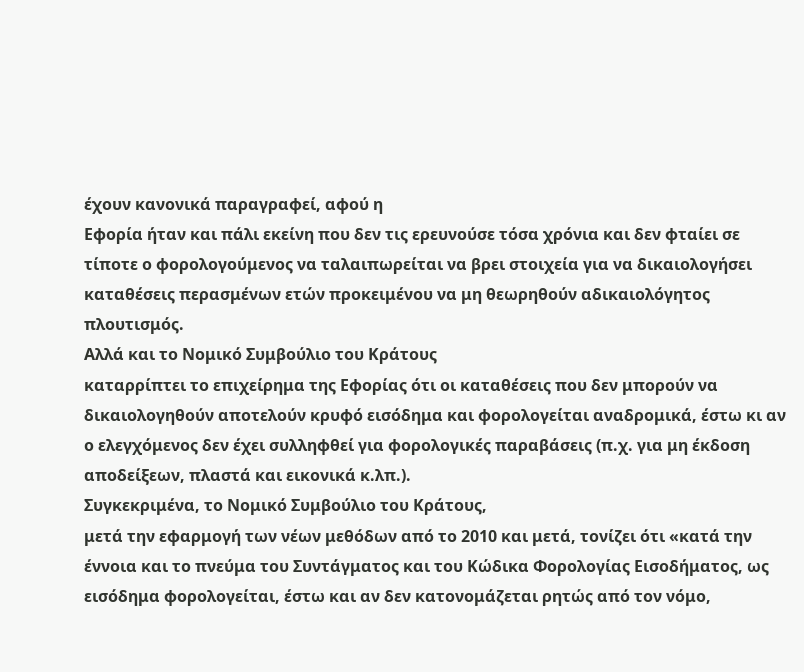έχουν κανονικά παραγραφεί, αφού η
Εφορία ήταν και πάλι εκείνη που δεν τις ερευνούσε τόσα χρόνια και δεν φταίει σε
τίποτε ο φορολογούμενος να ταλαιπωρείται να βρει στοιχεία για να δικαιολογήσει
καταθέσεις περασμένων ετών προκειμένου να μη θεωρηθούν αδικαιολόγητος
πλουτισμός.
Αλλά και το Νομικό Συμβούλιο του Κράτους
καταρρίπτει το επιχείρημα της Εφορίας ότι οι καταθέσεις που δεν μπορούν να
δικαιολογηθούν αποτελούν κρυφό εισόδημα και φορολογείται αναδρομικά, έστω κι αν
ο ελεγχόμενος δεν έχει συλληφθεί για φορολογικές παραβάσεις (π.χ. για μη έκδοση
αποδείξεων, πλαστά και εικονικά κ.λπ.).
Συγκεκριμένα, το Νομικό Συμβούλιο του Κράτους,
μετά την εφαρμογή των νέων μεθόδων από το 2010 και μετά, τονίζει ότι «κατά την
έννοια και το πνεύμα του Συντάγματος και του Κώδικα Φορολογίας Εισοδήματος, ως
εισόδημα φορολογείται, έστω και αν δεν κατονομάζεται ρητώς από τον νόμο,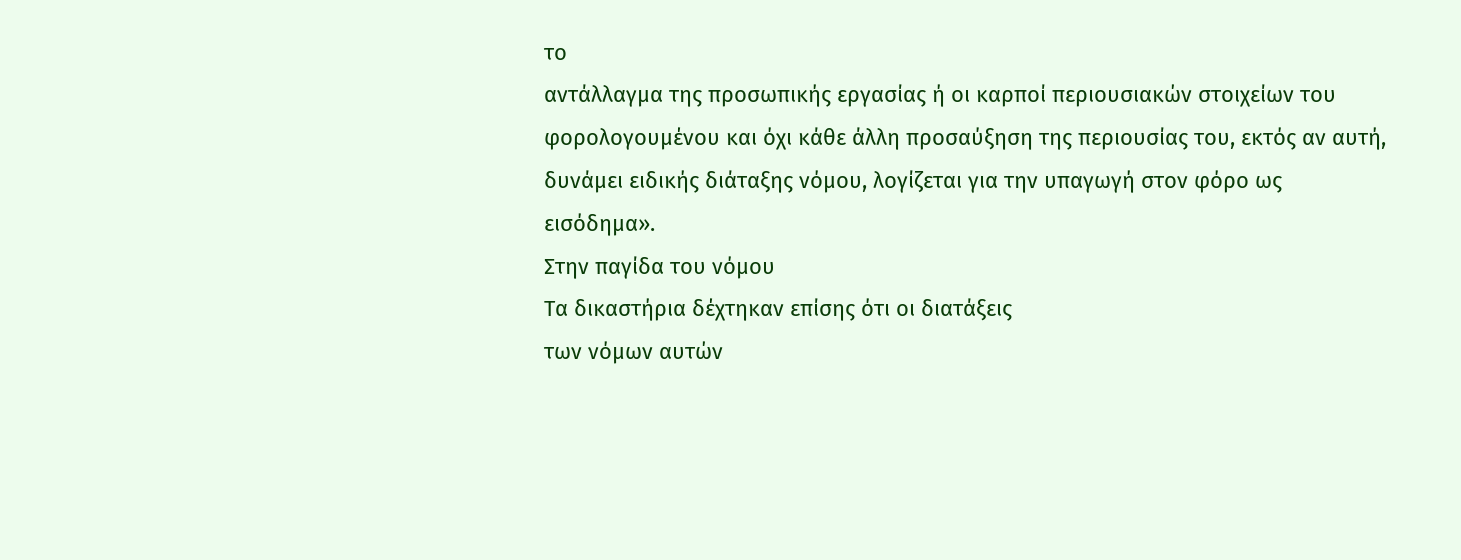το
αντάλλαγμα της προσωπικής εργασίας ή οι καρποί περιουσιακών στοιχείων του
φορολογουμένου και όχι κάθε άλλη προσαύξηση της περιουσίας του, εκτός αν αυτή,
δυνάμει ειδικής διάταξης νόμου, λογίζεται για την υπαγωγή στον φόρο ως
εισόδημα».
Στην παγίδα του νόμου
Τα δικαστήρια δέχτηκαν επίσης ότι οι διατάξεις
των νόμων αυτών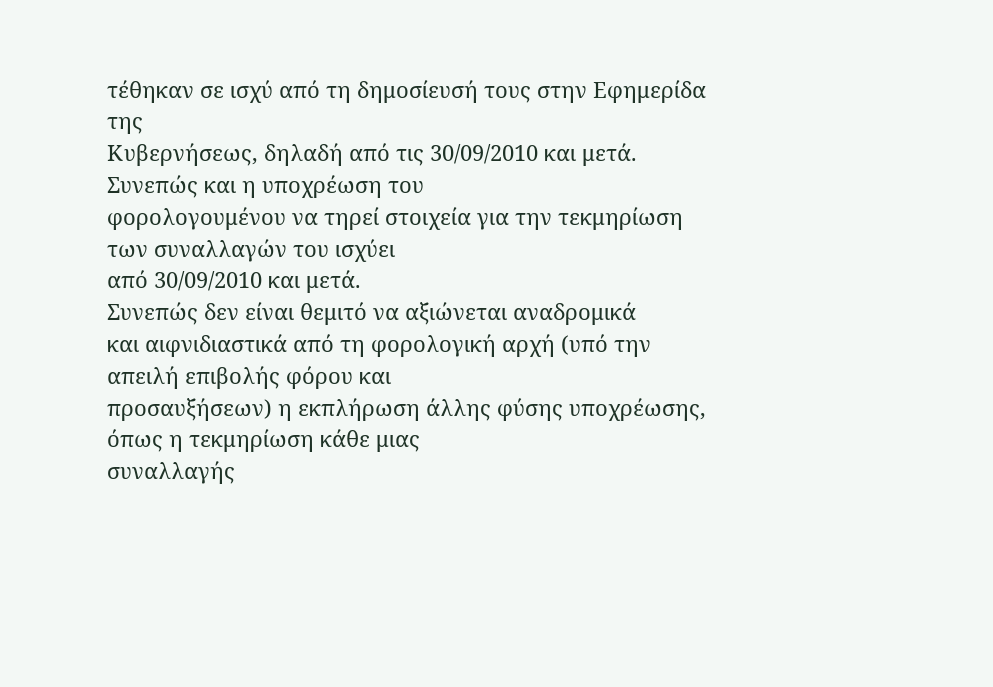τέθηκαν σε ισχύ από τη δημοσίευσή τους στην Εφημερίδα της
Κυβερνήσεως, δηλαδή από τις 30/09/2010 και μετά. Συνεπώς και η υποχρέωση του
φορολογουμένου να τηρεί στοιχεία για την τεκμηρίωση των συναλλαγών του ισχύει
από 30/09/2010 και μετά.
Συνεπώς δεν είναι θεμιτό να αξιώνεται αναδρομικά
και αιφνιδιαστικά από τη φορολογική αρχή (υπό την απειλή επιβολής φόρου και
προσαυξήσεων) η εκπλήρωση άλλης φύσης υποχρέωσης, όπως η τεκμηρίωση κάθε μιας
συναλλαγής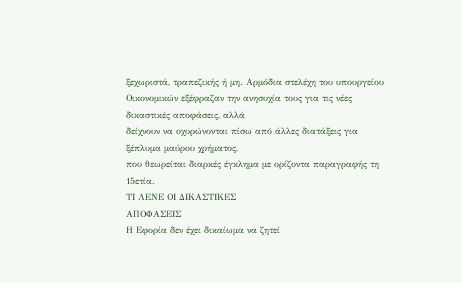ξεχωριστά, τραπεζικής ή μη. Αρμόδια στελέχη του υπουργείου
Οικονομικών εξέφραζαν την ανησυχία τους για τις νέες δικαστικές αποφάσεις, αλλά
δείχνουν να οχυρώνονται πίσω από άλλες διατάξεις για ξέπλυμα μαύρου χρήματος,
που θεωρείται διαρκές έγκλημα με ορίζοντα παραγραφής τη 15ετία.
ΤΙ ΛΕΝΕ ΟΙ ΔΙΚΑΣΤΙΚΕΣ
ΑΠΟΦΑΣΕΙΣ
Η Εφορία δεν έχει δικαίωμα να ζητεί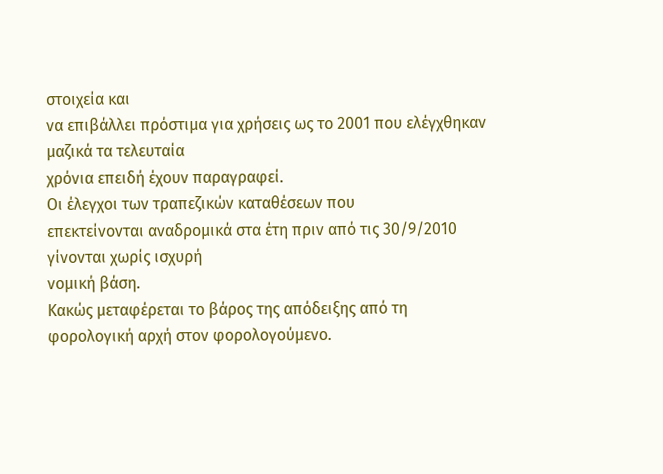στοιχεία και
να επιβάλλει πρόστιμα για χρήσεις ως το 2001 που ελέγχθηκαν μαζικά τα τελευταία
χρόνια επειδή έχουν παραγραφεί.
Οι έλεγχοι των τραπεζικών καταθέσεων που
επεκτείνονται αναδρομικά στα έτη πριν από τις 30/9/2010 γίνονται χωρίς ισχυρή
νομική βάση.
Κακώς μεταφέρεται το βάρος της απόδειξης από τη
φορολογική αρχή στον φορολογούμενο.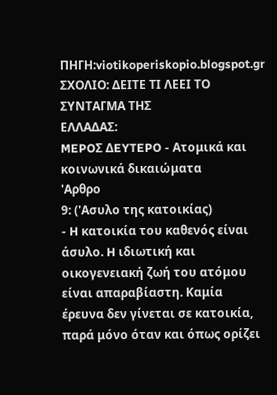ΠΗΓΗ:viotikoperiskopio.blogspot.gr
ΣΧΟΛΙΟ: ΔΕΙΤΕ ΤΙ ΛΕΕΙ ΤΟ ΣΥΝΤΑΓΜΑ ΤΗΣ
ΕΛΛΑΔΑΣ:
MEPOΣ ΔEYTEPO - Aτομικά και
κοινωνικά δικαιώματα
'Αρθρο
9: ('Ασυλο της κατοικίας)
- H κατοικία του καθενός είναι
άσυλο. H ιδιωτική και οικογενειακή ζωή του ατόμου είναι απαραβίαστη. Kαμία
έρευνα δεν γίνεται σε κατοικία, παρά μόνο όταν και όπως ορίζει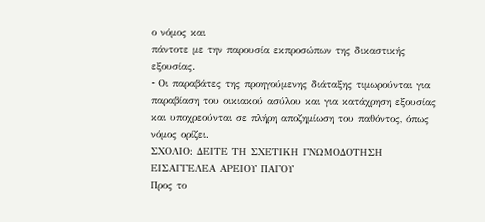ο νόμος και
πάντοτε με την παρουσία εκπροσώπων της δικαστικής εξουσίας.
- Oι παραβάτες της προηγούμενης διάταξης τιμωρούνται για παραβίαση του οικιακού ασύλου και για κατάχρηση εξουσίας και υποχρεούνται σε πλήρη αποζημίωση του παθόντος, όπως νόμος ορίζει.
ΣΧΟΛΙΟ: ΔΕΙΤΕ ΤΗ ΣΧΕΤΙΚΗ ΓΝΩΜΟΔΟΤΗΣΗ ΕΙΣΑΓΓΕΛΕΑ ΑΡΕΙΟΥ ΠΑΓΟΥ
Προς το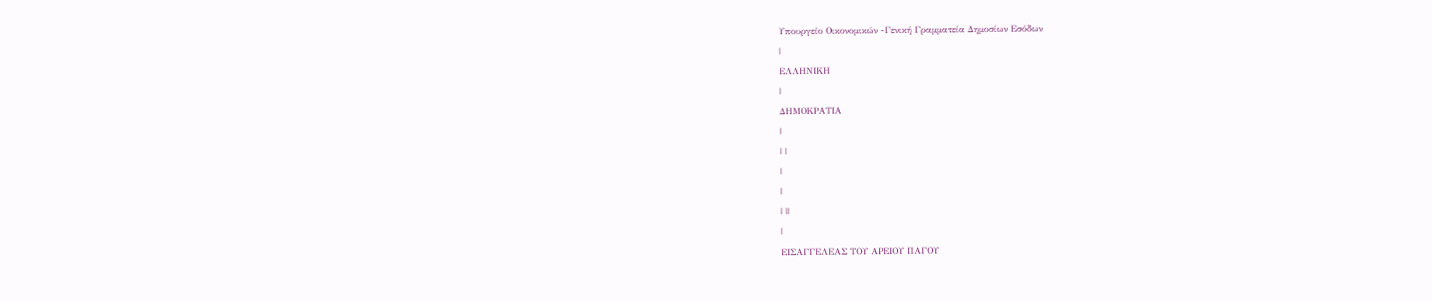Υπουργείο Οικονομικών -Γενική Γραμματεία Δημοσίων Εσόδων
|
ΕΛΛΗΝΙΚΗ
|
ΔΗΜΟΚΡΑΤΙΑ
|
| |
|
|
| ||
|
ΕΙΣΑΓΓΕΛΕΑΣ ΤΟΥ ΑΡΕΙΟΥ ΠΑΓΟΥ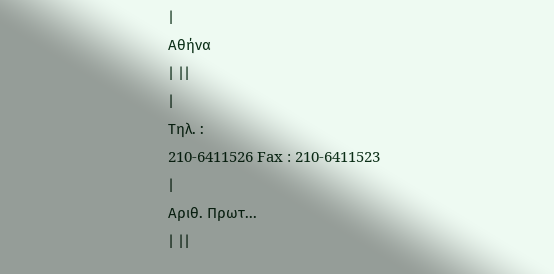|
Αθήνα
| ||
|
Τηλ. :
210-6411526 Fax : 210-6411523
|
Αριθ. Πρωτ...
| ||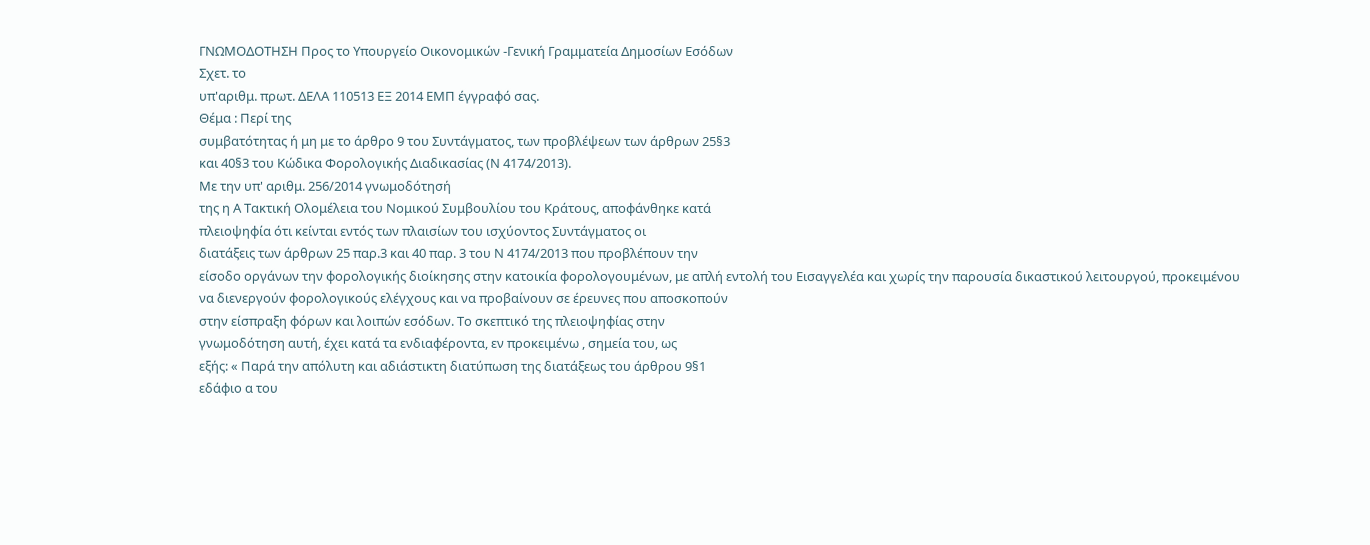ΓΝΩΜΟΔΟΤΗΣΗ Προς το Υπουργείο Οικονομικών -Γενική Γραμματεία Δημοσίων Εσόδων
Σχετ. το
υπ'αριθμ. πρωτ. ΔΕΛΑ 110513 ΕΞ 2014 ΕΜΠ έγγραφό σας.
Θέμα : Περί της
συμβατότητας ή μη με το άρθρο 9 του Συντάγματος, των προβλέψεων των άρθρων 25§3
και 40§3 του Κώδικα Φορολογικής Διαδικασίας (Ν 4174/2013).
Με την υπ' αριθμ. 256/2014 γνωμοδότησή
της η Α Τακτική Ολομέλεια του Νομικού Συμβουλίου του Κράτους, αποφάνθηκε κατά
πλειοψηφία ότι κείνται εντός των πλαισίων του ισχύοντος Συντάγματος οι
διατάξεις των άρθρων 25 παρ.3 και 40 παρ. 3 του Ν 4174/2013 που προβλέπουν την
είσοδο οργάνων την φορολογικής διοίκησης στην κατοικία φορολογουμένων, με απλή εντολή του Εισαγγελέα και χωρίς την παρουσία δικαστικού λειτουργού, προκειμένου
να διενεργούν φορολογικούς ελέγχους και να προβαίνουν σε έρευνες που αποσκοπούν
στην είσπραξη φόρων και λοιπών εσόδων. Το σκεπτικό της πλειοψηφίας στην
γνωμοδότηση αυτή, έχει κατά τα ενδιαφέροντα, εν προκειμένω , σημεία του, ως
εξής: « Παρά την απόλυτη και αδιάστικτη διατύπωση της διατάξεως του άρθρου 9§1
εδάφιο α του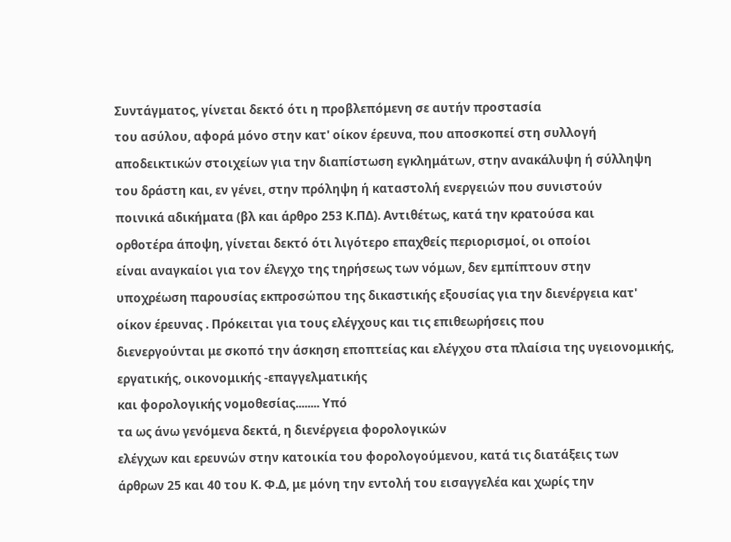Συντάγματος, γίνεται δεκτό ότι η προβλεπόμενη σε αυτήν προστασία
του ασύλου, αφορά μόνο στην κατ' οίκον έρευνα, που αποσκοπεί στη συλλογή
αποδεικτικών στοιχείων για την διαπίστωση εγκλημάτων, στην ανακάλυψη ή σύλληψη
του δράστη και, εν γένει, στην πρόληψη ή καταστολή ενεργειών που συνιστούν
ποινικά αδικήματα (βλ και άρθρο 253 Κ.ΠΔ). Αντιθέτως, κατά την κρατούσα και
ορθοτέρα άποψη, γίνεται δεκτό ότι λιγότερο επαχθείς περιορισμοί, οι οποίοι
είναι αναγκαίοι για τον έλεγχο της τηρήσεως των νόμων, δεν εμπίπτουν στην
υποχρέωση παρουσίας εκπροσώπου της δικαστικής εξουσίας για την διενέργεια κατ'
οίκον έρευνας . Πρόκειται για τους ελέγχους και τις επιθεωρήσεις που
διενεργούνται με σκοπό την άσκηση εποπτείας και ελέγχου στα πλαίσια της υγειονομικής,
εργατικής, οικονομικής -επαγγελματικής
και φορολογικής νομοθεσίας........ Υπό
τα ως άνω γενόμενα δεκτά, η διενέργεια φορολογικών
ελέγχων και ερευνών στην κατοικία του φορολογούμενου, κατά τις διατάξεις των
άρθρων 25 και 40 του Κ. Φ.Δ, με μόνη την εντολή του εισαγγελέα και χωρίς την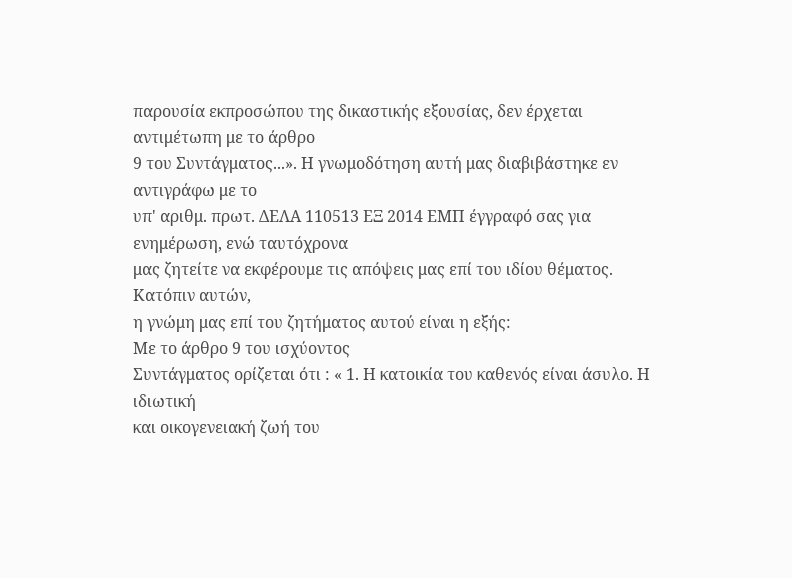παρουσία εκπροσώπου της δικαστικής εξουσίας, δεν έρχεται αντιμέτωπη με το άρθρο
9 του Συντάγματος...». Η γνωμοδότηση αυτή μας διαβιβάστηκε εν αντιγράφω με το
υπ' αριθμ. πρωτ. ΔΕΛΑ 110513 ΕΞ 2014 ΕΜΠ έγγραφό σας για ενημέρωση, ενώ ταυτόχρονα
μας ζητείτε να εκφέρουμε τις απόψεις μας επί του ιδίου θέματος. Κατόπιν αυτών,
η γνώμη μας επί του ζητήματος αυτού είναι η εξής:
Με το άρθρο 9 του ισχύοντος
Συντάγματος ορίζεται ότι : « 1. Η κατοικία του καθενός είναι άσυλο. Η ιδιωτική
και οικογενειακή ζωή του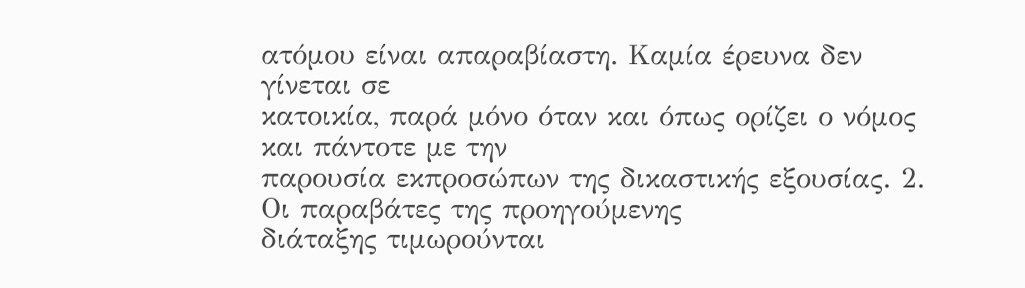ατόμου είναι απαραβίαστη. Καμία έρευνα δεν γίνεται σε
κατοικία, παρά μόνο όταν και όπως ορίζει ο νόμος και πάντοτε με την
παρουσία εκπροσώπων της δικαστικής εξουσίας. 2. Οι παραβάτες της προηγούμενης
διάταξης τιμωρούνται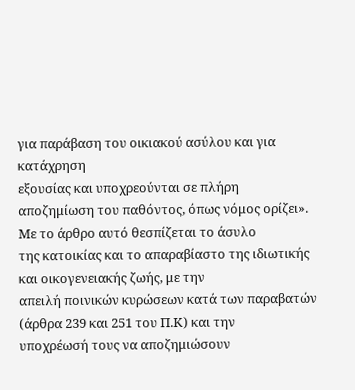για παράβαση του οικιακού ασύλου και για κατάχρηση
εξουσίας και υποχρεούνται σε πλήρη αποζημίωση του παθόντος, όπως νόμος ορίζει».
Με το άρθρο αυτό θεσπίζεται το άσυλο
της κατοικίας και το απαραβίαστο της ιδιωτικής και οικογενειακής ζωής, με την
απειλή ποινικών κυρώσεων κατά των παραβατών (άρθρα 239 και 251 του Π.Κ) και την
υποχρέωσή τους να αποζημιώσουν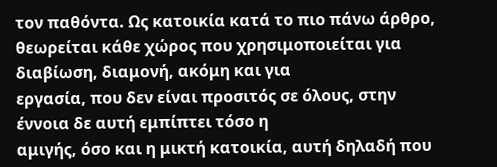τον παθόντα. Ως κατοικία κατά το πιο πάνω άρθρο,
θεωρείται κάθε χώρος που χρησιμοποιείται για διαβίωση, διαμονή, ακόμη και για
εργασία, που δεν είναι προσιτός σε όλους, στην έννοια δε αυτή εμπίπτει τόσο η
αμιγής, όσο και η μικτή κατοικία, αυτή δηλαδή που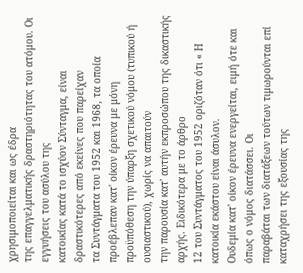χρησιμοποιείται και ως έδρα
της επαγγελματικής δραστηριότητας του ατόμου. Οι εγγυήσεις του ασύλου της
κατοικίας κατά το ισχύον Σύνταγμα, είναι δραστικότερες από εκείνες που παρείχαν
τα Συντάγματα του 1952 και 1968, τα οποία προέβλεπαν κατ' οίκον έρευνα με μόνη
προϋπόθεση την ύπαρξη σχετικού νόμου (τυπικού ή ουσιαστικού), χωρίς να απαιτούν
την παρουσία κατ' αυτήν εκπροσώπου της δικαστικής αρχής. Ειδικότερα με το άρθρο
12 του Συντάγματος του 1952 οριζόταν ότι « Η κατοικία εκάστου είναι άσυλον.
Ουδεμία κατ' οίκον έρευνα ενεργείται, ειμή ότε και όπως ο νόμος διατάσσει. Οι
παραβάται των διατάξεων τούτων τιμωρούνται επί καταχρήσει της εξουσίας της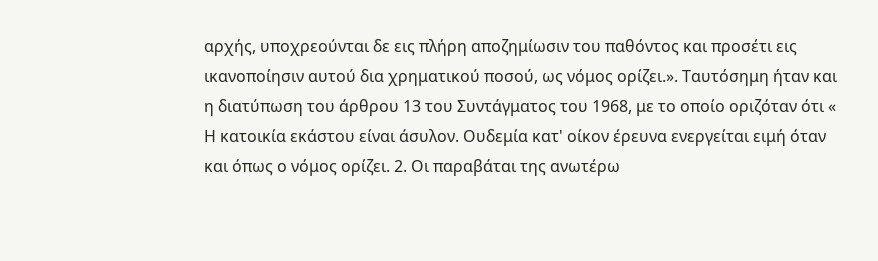αρχής, υποχρεούνται δε εις πλήρη αποζημίωσιν του παθόντος και προσέτι εις
ικανοποίησιν αυτού δια χρηματικού ποσού, ως νόμος ορίζει.». Ταυτόσημη ήταν και
η διατύπωση του άρθρου 13 του Συντάγματος του 1968, με το οποίο οριζόταν ότι «
Η κατοικία εκάστου είναι άσυλον. Ουδεμία κατ' οίκον έρευνα ενεργείται ειμή όταν
και όπως ο νόμος ορίζει. 2. Οι παραβάται της ανωτέρω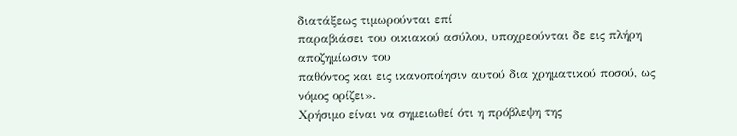διατάξεως τιμωρούνται επί
παραβιάσει του οικιακού ασύλου, υποχρεούνται δε εις πλήρη αποζημίωσιν του
παθόντος και εις ικανοποίησιν αυτού δια χρηματικού ποσού, ως νόμος ορίζει».
Χρήσιμο είναι να σημειωθεί ότι η πρόβλεψη της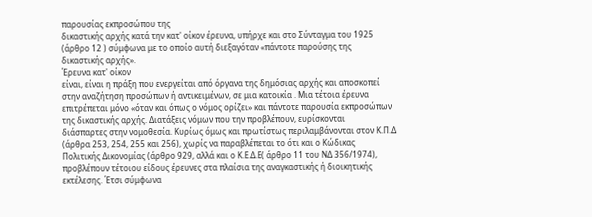παρουσίας εκπροσώπου της
δικαστικής αρχής κατά την κατ' οίκον έρευνα, υπήρχε και στο Σύνταγμα του 1925
(άρθρο 12 ) σύμφωνα με το οποίο αυτή διεξαγόταν «πάντοτε παρούσης της
δικαστικής αρχής».
Έρευνα κατ' οίκον
είναι, είναι η πράξη που ενεργείται από όργανα της δημόσιας αρχής και αποσκοπεί
στην αναζήτηση προσώπων ή αντικειμένων, σε μια κατοικία . Μια τέτοια έρευνα
επιτρέπεται μόνο «όταν και όπως ο νόμος ορίζει» και πάντοτε παρουσία εκπροσώπων
της δικαστικής αρχής. Διατάξεις νόμων που την προβλέπουν, ευρίσκονται
διάσπαρτες στην νομοθεσία. Κυρίως όμως και πρωτίστως περιλαμβάνονται στον Κ.Π.Δ
(άρθρα 253, 254, 255 και 256), χωρίς να παραβλέπεται το ότι και ο Κώδικας
Πολιτικής Δικονομίας (άρθρο 929, αλλά και ο Κ.Ε.Δ.Ε( άρθρο 11 του ΝΔ 356/1974),
προβλέπουν τέτοιου είδους έρευνες στα πλαίσια της αναγκαστικής ή διοικητικής
εκτέλεσης. Έτσι σύμφωνα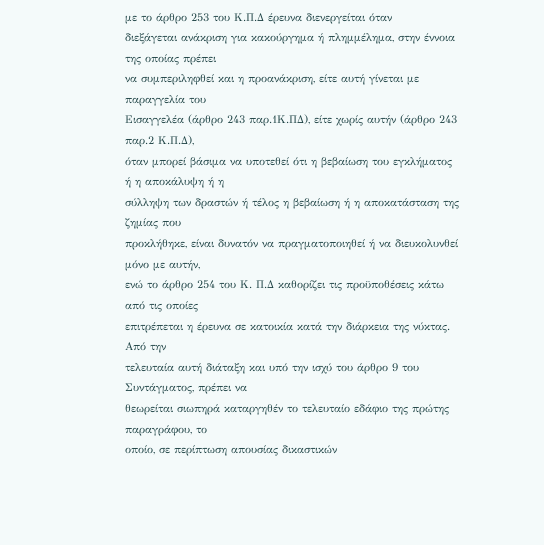με το άρθρο 253 του Κ.Π.Δ έρευνα διενεργείται όταν
διεξάγεται ανάκριση για κακούργημα ή πλημμέλημα, στην έννοια της οποίας πρέπει
να συμπεριληφθεί και η προανάκριση, είτε αυτή γίνεται με παραγγελία του
Εισαγγελέα (άρθρο 243 παρ.1Κ.ΠΔ), είτε χωρίς αυτήν (άρθρο 243 παρ.2 Κ.Π.Δ),
όταν μπορεί βάσιμα να υποτεθεί ότι η βεβαίωση του εγκλήματος ή η αποκάλυψη ή η
σύλληψη των δραστών ή τέλος η βεβαίωση ή η αποκατάσταση της ζημίας που
προκλήθηκε, είναι δυνατόν να πραγματοποιηθεί ή να διευκολυνθεί μόνο με αυτήν,
ενώ το άρθρο 254 του Κ. Π.Δ καθορίζει τις προϋποθέσεις κάτω από τις οποίες
επιτρέπεται η έρευνα σε κατοικία κατά την διάρκεια της νύκτας. Από την
τελευταία αυτή διάταξη και υπό την ισχύ του άρθρο 9 του Συντάγματος, πρέπει να
θεωρείται σιωπηρά καταργηθέν το τελευταίο εδάφιο της πρώτης παραγράφου, το
οποίο, σε περίπτωση απουσίας δικαστικών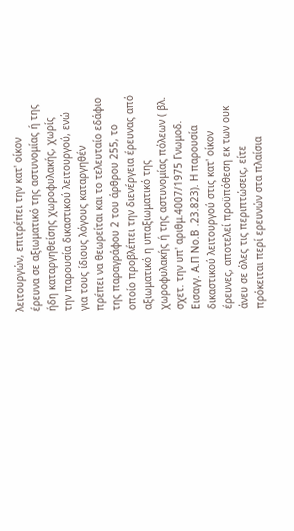λειτουργών, επιτρέπει την κατ' οίκον
έρευνα σε αξιωματικό της αστυνομίας ή της ήδη καταργηθείσης χωροφυλακής, χωρίς
την παρουσία δικαστικού λειτουργού, ενώ για τους ίδιους λόγους καταργηθέν
πρέπει να θεωρείται και το τελευταίο εδάφιο της παραγράφου 2 του άρθρου 255, το
οποίο προβλέπει την διενέργεια έρευνας από αξιωματικό η υπαξιωματικό της
χωροφυλακής ή της αστυνομίας πόλεων ( βλ. σχετ. την υπ' αριθμ.4007/1975 Γνωμοδ.
Εισαγγ. Α.Π Νο.Β .23.823). Η παρουσία δικαστικού λειτουργού στις κατ' οίκον
έρευνες, αποτελεί προϋπόθεση εκ των ουκ άνευ σε όλες τις περιπτώσεις, είτε
πρόκειται περί ερευνών στα πλαίσια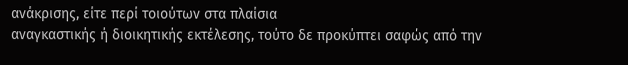ανάκρισης, είτε περί τοιούτων στα πλαίσια
αναγκαστικής ή διοικητικής εκτέλεσης, τούτο δε προκύπτει σαφώς από την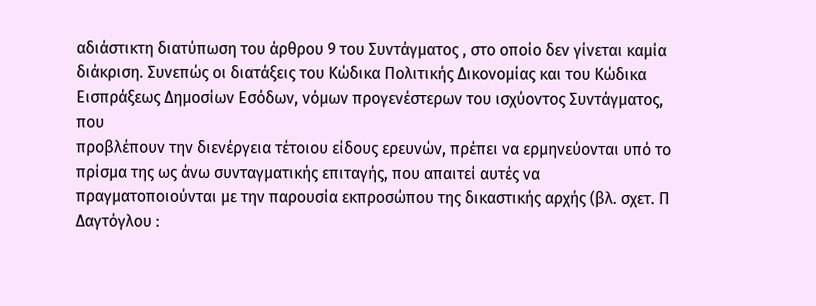αδιάστικτη διατύπωση του άρθρου 9 του Συντάγματος , στο οποίο δεν γίνεται καμία
διάκριση. Συνεπώς οι διατάξεις του Κώδικα Πολιτικής Δικονομίας και του Κώδικα
Εισπράξεως Δημοσίων Εσόδων, νόμων προγενέστερων του ισχύοντος Συντάγματος, που
προβλέπουν την διενέργεια τέτοιου είδους ερευνών, πρέπει να ερμηνεύονται υπό το
πρίσμα της ως άνω συνταγματικής επιταγής, που απαιτεί αυτές να
πραγματοποιούνται με την παρουσία εκπροσώπου της δικαστικής αρχής (βλ. σχετ. Π
Δαγτόγλου :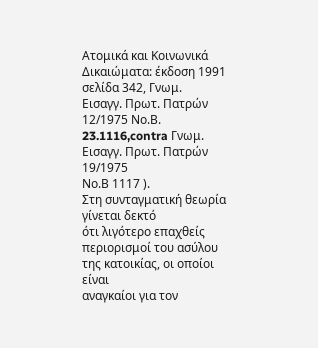Ατομικά και Κοινωνικά Δικαιώματα: έκδοση 1991 σελίδα 342, Γνωμ.
Εισαγγ. Πρωτ. Πατρών 12/1975 Νο.Β. 23.1116,contra Γνωμ. Εισαγγ. Πρωτ. Πατρών 19/1975
Νο.Β 1117 ).
Στη συνταγματική θεωρία γίνεται δεκτό
ότι λιγότερο επαχθείς περιορισμοί του ασύλου της κατοικίας, οι οποίοι είναι
αναγκαίοι για τον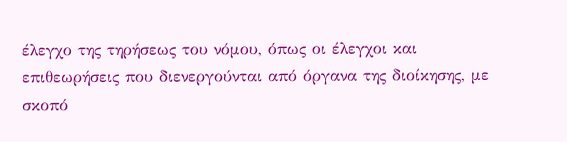έλεγχο της τηρήσεως του νόμου, όπως οι έλεγχοι και
επιθεωρήσεις που διενεργούνται από όργανα της διοίκησης, με σκοπό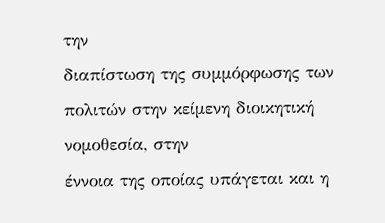την
διαπίστωση της συμμόρφωσης των πολιτών στην κείμενη διοικητική νομοθεσία, στην
έννοια της οποίας υπάγεται και η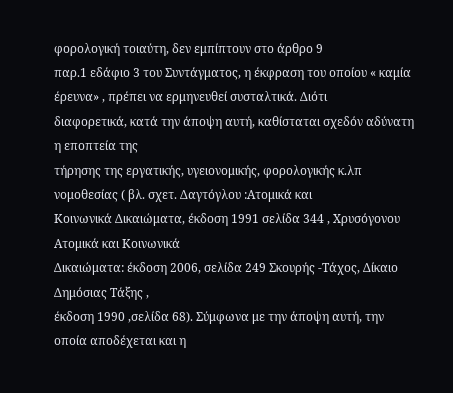φορολογική τοιαύτη, δεν εμπίπτουν στο άρθρο 9
παρ.1 εδάφιο 3 του Συντάγματος, η έκφραση του οποίου « καμία έρευνα» , πρέπει να ερμηνευθεί συσταλτικά. Διότι
διαφορετικά, κατά την άποψη αυτή, καθίσταται σχεδόν αδύνατη η εποπτεία της
τήρησης της εργατικής, υγειονομικής, φορολογικής κ.λπ νομοθεσίας ( βλ. σχετ. Δαγτόγλου :Ατομικά και
Κοινωνικά Δικαιώματα, έκδοση 1991 σελίδα 344 , Χρυσόγονου Ατομικά και Κοινωνικά
Δικαιώματα: έκδοση 2006, σελίδα 249 Σκουρής -Τάχος, Δίκαιο Δημόσιας Τάξης ,
έκδοση 1990 ,σελίδα 68). Σύμφωνα με την άποψη αυτή, την οποία αποδέχεται και η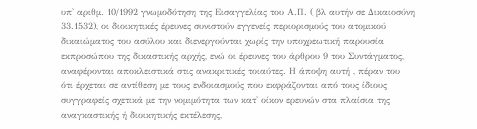υπ' αριθμ. 10/1992 γνωμοδότηση της Εισαγγελίας του Α.Π. ( βλ αυτήν σε Δικαιοσύνη
33.1532), οι διοικητικές έρευνες συνιστούν εγγενείς περιορισμούς του ατομικού
δικαιώματος του ασύλου και διενεργούνται χωρίς την υποχρεωτική παρουσία
εκπροσώπου της δικαστικής αρχής, ενώ οι έρευνες του άρθρου 9 του Συντάγματος,
αναφέρονται αποκλειστικά στις ανακριτικές τοιαύτες. Η άποψη αυτή , πέραν του
ότι έρχεται σε αντίθεση με τους ενδοιασμούς που εκφράζονται από τους ίδιους
συγγραφείς σχετικά με την νομιμότητα των κατ' οίκον ερευνών στα πλαίσια της
αναγκαστικής ή διοικητικής εκτέλεσης,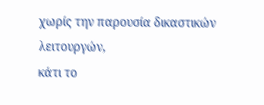χωρίς την παρουσία δικαστικών λειτουργών,
κάτι το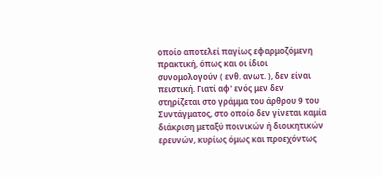οποίο αποτελεί παγίως εφαρμοζόμενη πρακτική, όπως και οι ίδιοι
συνομολογούν ( ενθ. ανωτ. ), δεν είναι πειστική. Γιατί αφ' ενός μεν δεν
στηρίζεται στο γράμμα του άρθρου 9 του Συντάγματος, στο οποίο δεν γίνεται καμία
διάκριση μεταξύ ποινικών ή διοικητικών ερευνών, κυρίως όμως και προεχόντως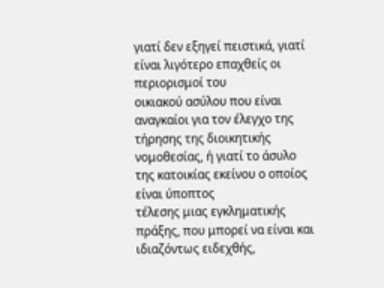γιατί δεν εξηγεί πειστικά, γιατί είναι λιγότερο επαχθείς οι περιορισμοί του
οικιακού ασύλου που είναι αναγκαίοι για τον έλεγχο της τήρησης της διοικητικής
νομοθεσίας, ή γιατί το άσυλο της κατοικίας εκείνου ο οποίος είναι ύποπτος
τέλεσης μιας εγκληματικής πράξης, που μπορεί να είναι και ιδιαζόντως ειδεχθής,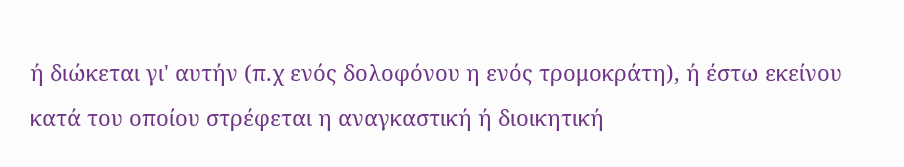ή διώκεται γι' αυτήν (π.χ ενός δολοφόνου η ενός τρομοκράτη), ή έστω εκείνου
κατά του οποίου στρέφεται η αναγκαστική ή διοικητική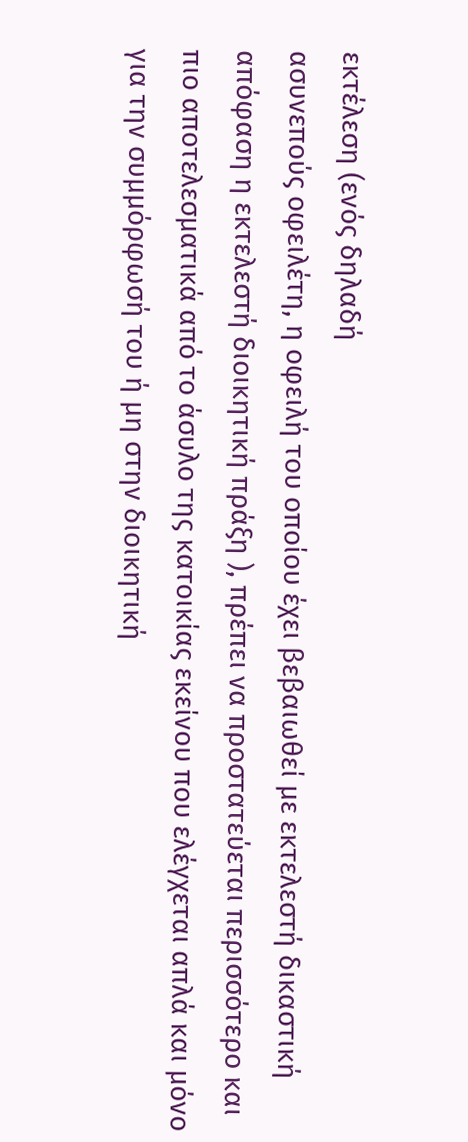εκτέλεση (ενός δηλαδή
ασυνεπούς οφειλέτη, η οφειλή του οποίου έχει βεβαιωθεί με εκτελεστή δικαστική
απόφαση η εκτελεστή διοικητική πράξη ), πρέπει να προστατεύεται περισσότερο και
πιο αποτελεσματικά από το άσυλο της κατοικίας εκείνου που ελέγχεται απλά και μόνο
για την συμμόρφωσή του ή μη στην διοικητική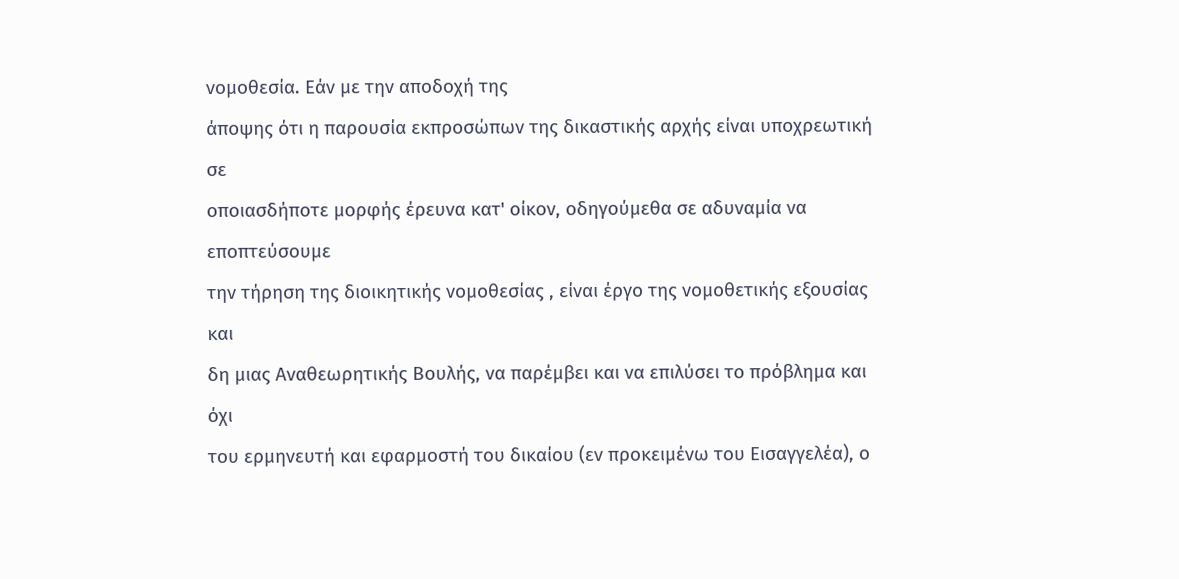νομοθεσία. Εάν με την αποδοχή της
άποψης ότι η παρουσία εκπροσώπων της δικαστικής αρχής είναι υποχρεωτική σε
οποιασδήποτε μορφής έρευνα κατ' οίκον, οδηγούμεθα σε αδυναμία να εποπτεύσουμε
την τήρηση της διοικητικής νομοθεσίας , είναι έργο της νομοθετικής εξουσίας και
δη μιας Αναθεωρητικής Βουλής, να παρέμβει και να επιλύσει το πρόβλημα και όχι
του ερμηνευτή και εφαρμοστή του δικαίου (εν προκειμένω του Εισαγγελέα), ο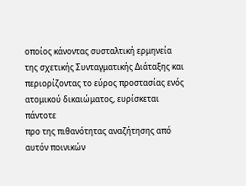οποίος κάνοντας συσταλτική ερμηνεία της σχετικής Συνταγματικής Διάταξης και
περιορίζοντας το εύρος προστασίας ενός ατομικού δικαιώματος, ευρίσκεται πάντοτε
προ της πιθανότητας αναζήτησης από αυτόν ποινικών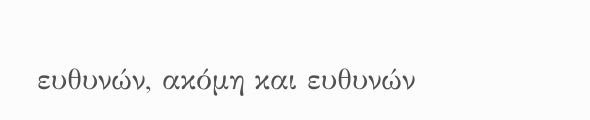ευθυνών, ακόμη και ευθυνών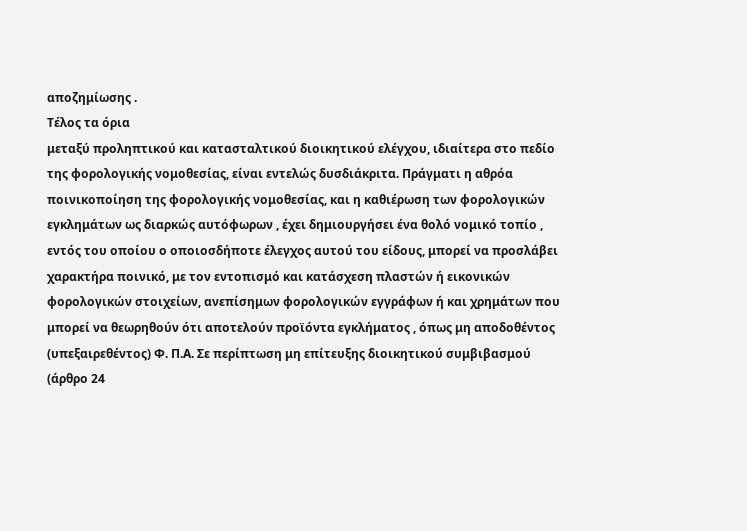αποζημίωσης .
Τέλος τα όρια
μεταξύ προληπτικού και κατασταλτικού διοικητικού ελέγχου, ιδιαίτερα στο πεδίο
της φορολογικής νομοθεσίας, είναι εντελώς δυσδιάκριτα. Πράγματι η αθρόα
ποινικοποίηση της φορολογικής νομοθεσίας, και η καθιέρωση των φορολογικών
εγκλημάτων ως διαρκώς αυτόφωρων , έχει δημιουργήσει ένα θολό νομικό τοπίο ,
εντός του οποίου ο οποιοσδήποτε έλεγχος αυτού του είδους, μπορεί να προσλάβει
χαρακτήρα ποινικό, με τον εντοπισμό και κατάσχεση πλαστών ή εικονικών
φορολογικών στοιχείων, ανεπίσημων φορολογικών εγγράφων ή και χρημάτων που
μπορεί να θεωρηθούν ότι αποτελούν προϊόντα εγκλήματος , όπως μη αποδοθέντος
(υπεξαιρεθέντος) Φ. Π.Α. Σε περίπτωση μη επίτευξης διοικητικού συμβιβασμού
(άρθρο 24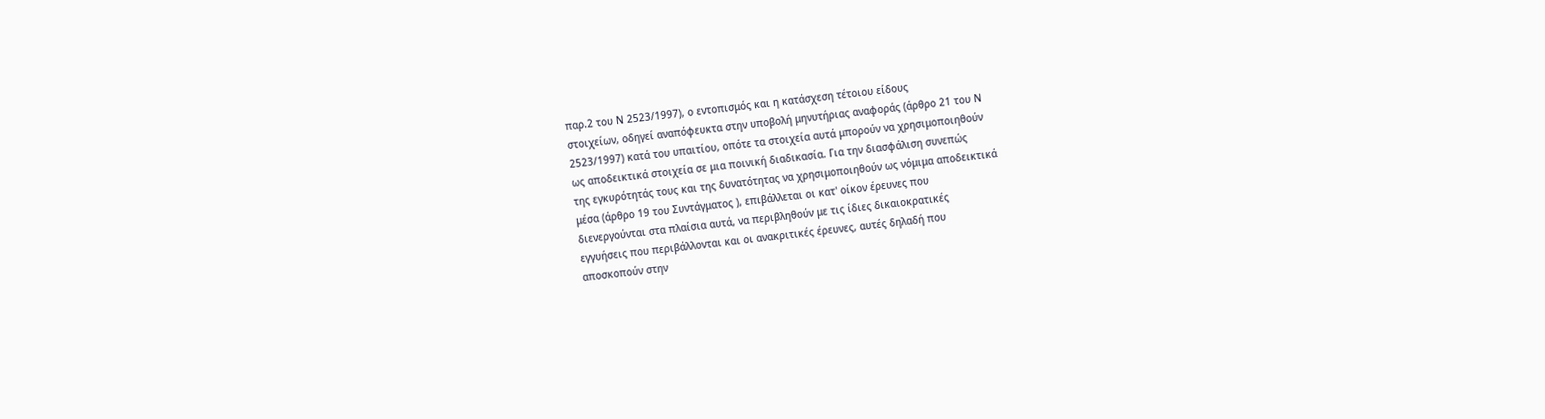παρ.2 του Ν 2523/1997), ο εντοπισμός και η κατάσχεση τέτοιου είδους
στοιχείων, οδηγεί αναπόφευκτα στην υποβολή μηνυτήριας αναφοράς (άρθρο 21 του Ν
2523/1997) κατά του υπαιτίου, οπότε τα στοιχεία αυτά μπορούν να χρησιμοποιηθούν
ως αποδεικτικά στοιχεία σε μια ποινική διαδικασία. Για την διασφάλιση συνεπώς
της εγκυρότητάς τους και της δυνατότητας να χρησιμοποιηθούν ως νόμιμα αποδεικτικά
μέσα (άρθρο 19 του Συντάγματος ), επιβάλλεται οι κατ' οίκον έρευνες που
διενεργούνται στα πλαίσια αυτά, να περιβληθούν με τις ίδιες δικαιοκρατικές
εγγυήσεις που περιβάλλονται και οι ανακριτικές έρευνες, αυτές δηλαδή που
αποσκοπούν στην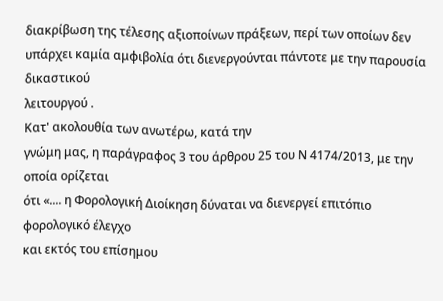διακρίβωση της τέλεσης αξιοποίνων πράξεων, περί των οποίων δεν
υπάρχει καμία αμφιβολία ότι διενεργούνται πάντοτε με την παρουσία δικαστικού
λειτουργού .
Κατ' ακολουθία των ανωτέρω, κατά την
γνώμη μας, η παράγραφος 3 του άρθρου 25 του Ν 4174/2013, με την οποία ορίζεται
ότι «.... η Φορολογική Διοίκηση δύναται να διενεργεί επιτόπιο φορολογικό έλεγχο
και εκτός του επίσημου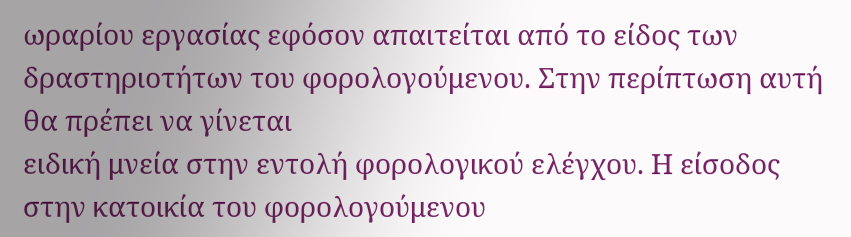ωραρίου εργασίας εφόσον απαιτείται από το είδος των
δραστηριοτήτων του φορολογούμενου. Στην περίπτωση αυτή θα πρέπει να γίνεται
ειδική μνεία στην εντολή φορολογικού ελέγχου. Η είσοδος στην κατοικία του φορολογούμενου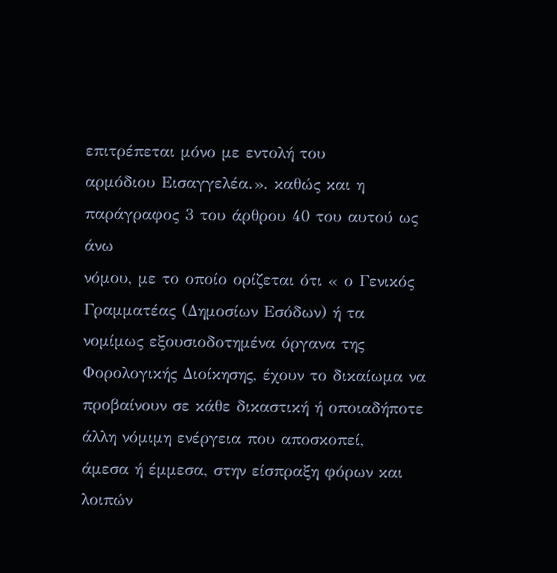επιτρέπεται μόνο με εντολή του
αρμόδιου Εισαγγελέα.». καθώς και η παράγραφος 3 του άρθρου 40 του αυτού ως άνω
νόμου, με το οποίο ορίζεται ότι « ο Γενικός Γραμματέας (Δημοσίων Εσόδων) ή τα
νομίμως εξουσιοδοτημένα όργανα της Φορολογικής Διοίκησης, έχουν το δικαίωμα να
προβαίνουν σε κάθε δικαστική ή οποιαδήποτε άλλη νόμιμη ενέργεια που αποσκοπεί,
άμεσα ή έμμεσα, στην είσπραξη φόρων και λοιπών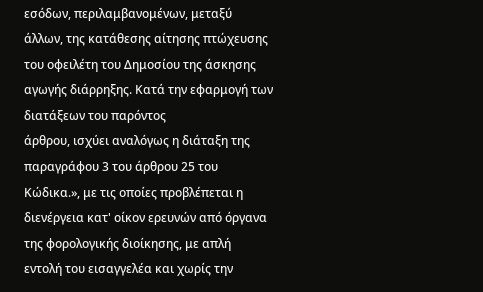εσόδων, περιλαμβανομένων, μεταξύ
άλλων, της κατάθεσης αίτησης πτώχευσης του οφειλέτη του Δημοσίου της άσκησης
αγωγής διάρρηξης. Κατά την εφαρμογή των διατάξεων του παρόντος
άρθρου, ισχύει αναλόγως η διάταξη της παραγράφου 3 του άρθρου 25 του Κώδικα.», με τις οποίες προβλέπεται η
διενέργεια κατ' οίκον ερευνών από όργανα της φορολογικής διοίκησης, με απλή
εντολή του εισαγγελέα και χωρίς την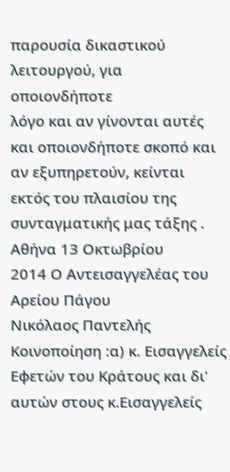παρουσία δικαστικού λειτουργού, για οποιονδήποτε
λόγο και αν γίνονται αυτές και οποιονδήποτε σκοπό και αν εξυπηρετούν, κείνται
εκτός του πλαισίου της συνταγματικής μας τάξης .
Αθήνα 13 Οκτωβρίου
2014 Ο Αντεισαγγελέας του Αρείου Πάγου
Νικόλαος Παντελής
Κοινοποίηση :α) κ. Εισαγγελείς Εφετών του Κράτους και δι'
αυτών στους κ.Εισαγγελείς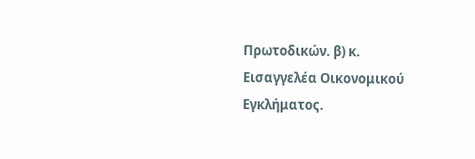Πρωτοδικών. β) κ.
Εισαγγελέα Οικονομικού Εγκλήματος.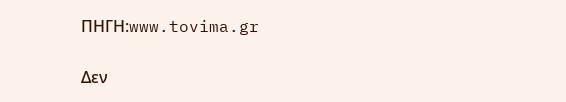ΠΗΓΗ:www.tovima.gr

Δεν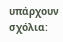υπάρχουν σχόλια: